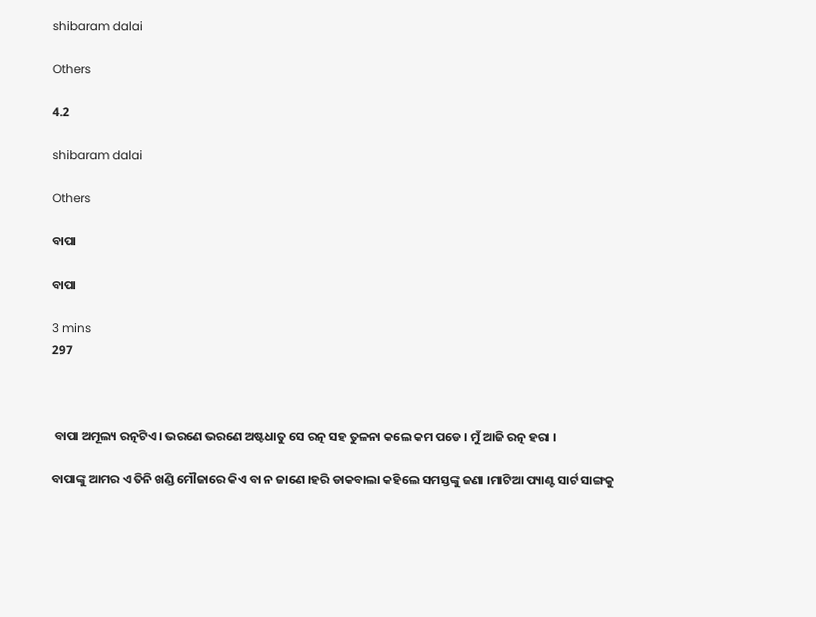shibaram dalai

Others

4.2

shibaram dalai

Others

ବାପା

ବାପା

3 mins
297



 ବାପା ଅମୂଲ୍ୟ ରତ୍ନଟିଏ । ଭରଣେ ଭରଣେ ଅଷ୍ଟଧାତୁ ସେ ରତ୍ନ ସହ ତୁଳନା କଲେ କମ ପଡେ । ମୁଁ ଆଜି ରତ୍ନ ହରା ।

ବାପାଙ୍କୁ ଆମର ଏ ତିନି ଖଣ୍ଡି ମୌଜାରେ କିଏ ବା ନ ଜାଣେ ।ହରି ଡାକବାଲା କହିଲେ ସମସ୍ତଙ୍କୁ ଜଣା ।ମାଟିଆ ପ୍ୟାଣ୍ଟ ସାର୍ଟ ସାଙ୍ଗକୁ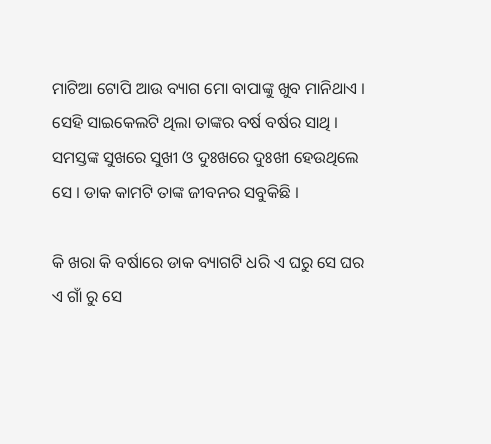ମାଟିଆ ଟୋପି ଆଉ ବ୍ୟାଗ ମୋ ବାପାଙ୍କୁ ଖୁବ ମାନିଥାଏ । ସେହି ସାଇକେଲଟି ଥିଲା ତାଙ୍କର ବର୍ଷ ବର୍ଷର ସାଥି । ସମସ୍ତଙ୍କ ସୁଖରେ ସୁଖୀ ଓ ଦୁଃଖରେ ଦୁଃଖୀ ହେଉଥିଲେ ସେ । ଡାକ କାମଟି ତାଙ୍କ ଜୀବନର ସବୁକିଛି ।

କି ଖରା କି ବର୍ଷାରେ ଡାକ ବ୍ୟାଗଟି ଧରି ଏ ଘରୁ ସେ ଘର ଏ ଗାଁ ରୁ ସେ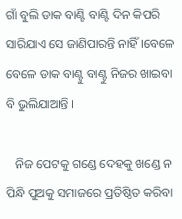ଗାଁ ବୁଲି ଡାକ ବାଣ୍ଟି ବାଣ୍ଟି ଦିନ କିପରି ସାରିଯାଏ ସେ ଜାଣିପାରନ୍ତି ନାହିଁ ।ବେଳେ ବେଳେ ଡାକ ବାଣ୍ଟୁ ବାଣ୍ଟୁ ନିଜର ଖାଇବା ବି ଭୁଲିଯାଆନ୍ତି ।

   ନିଜ ପେଟକୁ ଗଣ୍ଡେ ଦେହକୁ ଖଣ୍ଡେ ନ ପିନ୍ଧି ପୁଅକୁ ସମାଜରେ ପ୍ରତିଷ୍ଠିତ କରିବା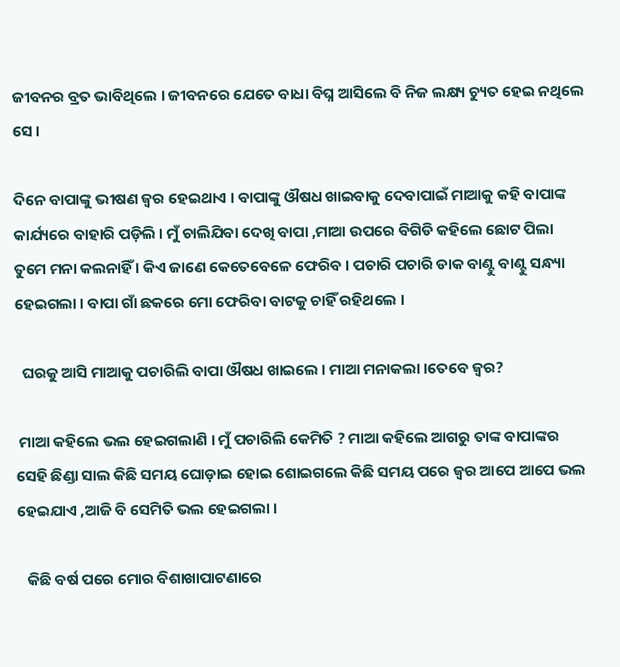ଜୀବନର ବ୍ରତ ଭାବିଥିଲେ । ଜୀବନରେ ଯେତେ ବାଧା ବିଘ୍ନ ଆସିଲେ ବି ନିଜ ଲକ୍ଷ୍ୟ ଚ୍ୟୁତ ହେଇ ନଥିଲେ ସେ ।

ଦିନେ ବାପାଙ୍କୁ ଭୀଷଣ ଜ୍ଵର ହେଇଥାଏ । ବାପାଙ୍କୁ ଔଷଧ ଖାଇବାକୁ ଦେବାପାଇଁ ମାଆକୁ କହି ବାପାଙ୍କ କାର୍ଯ୍ୟରେ ବାହାରି ପଡ଼ିଲି । ମୁଁ ଚାଲିଯିବା ଦେଖି ବାପା ,ମାଆ ଉପରେ ବିଗିଡି କହିଲେ ଛୋଟ ପିଲା ତୁମେ ମନା କଲନାହିଁ । କିଏ ଜାଣେ କେତେବେଳେ ଫେରିବ । ପଚାରି ପଚାରି ଡାକ ବାଣ୍ଟୁ ବାଣ୍ଟୁ ସନ୍ଧ୍ୟା ହେଇଗଲା । ବାପା ଗାଁ ଛକରେ ମୋ ଫେରିବା ବାଟକୁ ଚାହିଁ ରହିଥଲେ ।

  ଘରକୁ ଆସି ମାଆକୁ ପଚାରିଲି ବାପା ଔଷଧ ଖାଇଲେ । ମାଆ ମନାକଲା ।ତେବେ ଜ୍ଵର?

 ମାଆ କହିଲେ ଭଲ ହେଇଗଲାଣି । ମୁଁ ପଚାରିଲି କେମିତି ? ମାଆ କହିଲେ ଆଗରୁ ତାଙ୍କ ବାପାଙ୍କର ସେହି ଛିଣ୍ଡା ସାଲ କିଛି ସମୟ ଘୋଡ଼ାଇ ହୋଇ ଶୋଇଗଲେ କିଛି ସମୟ ପରେ ଜ୍ଵର ଆପେ ଆପେ ଭଲ ହେଇଯାଏ ,ଆଜି ବି ସେମିତି ଭଲ ହେଇଗଲା ।

   କିଛି ବର୍ଷ ପରେ ମୋର ବିଶାଖାପାଟଣାରେ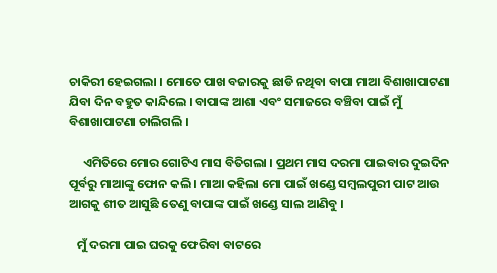ଚାକିରୀ ହେଇଗଲା । ମୋତେ ପାଖ ବଜାରକୁ ଛାଡି ନଥିବା ବାପା ମାଆ ବିଶାଖାପାଟଣା ଯିବା ଦିନ ବହୁତ କାନ୍ଦିଲେ । ବାପାଙ୍କ ଆଶା ଏବଂ ସମାଜରେ ବଞ୍ଚିବା ପାଇଁ ମୁଁ ବିଶାଖାପାଟଣା ଚାଲିଗଲି ।

     ଏମିତିରେ ମୋର ଗୋଟିଏ ମାସ ବିତିଗଲା । ପ୍ରଥମ ମାସ ଦରମା ପାଇବାର ଦୁଇଦିନ ପୂର୍ବରୁ ମାଆଙ୍କୁ ଫୋନ କଲି । ମାଆ କହିଲା ମୋ ପାଇଁ ଖଣ୍ଡେ ସମ୍ବଲପୁରୀ ପାଟ ଆଉ ଆଗକୁ ଶୀତ ଆସୁଛି ତେଣୁ ବାପାଙ୍କ ପାଇଁ ଖଣ୍ଡେ ସାଲ ଆଣିବୁ ।

   ମୁଁ ଦରମା ପାଇ ଘରକୁ ଫେରିବା ବାଟରେ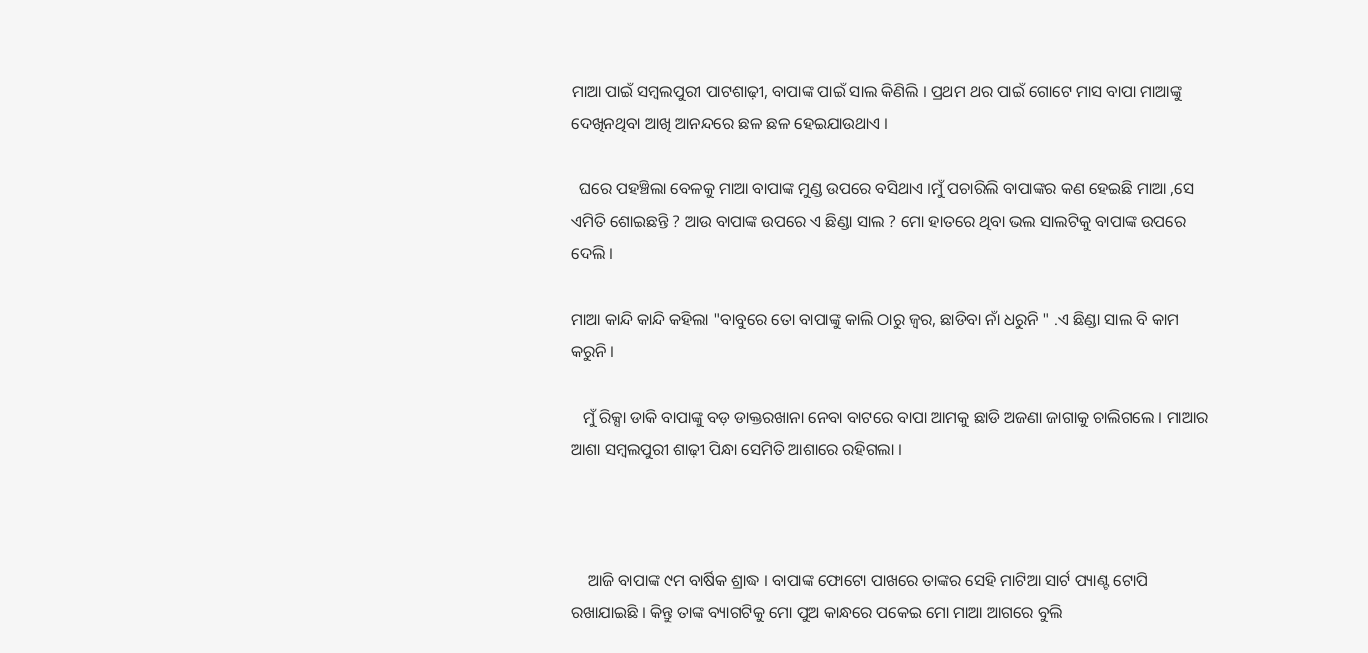ମାଆ ପାଇଁ ସମ୍ବଲପୁରୀ ପାଟଶାଢ଼ୀ, ବାପାଙ୍କ ପାଇଁ ସାଲ କିଣିଲି । ପ୍ରଥମ ଥର ପାଇଁ ଗୋଟେ ମାସ ବାପା ମାଆଙ୍କୁ ଦେଖିନଥିବା ଆଖି ଆନନ୍ଦରେ ଛଳ ଛଳ ହେଇଯାଉଥାଏ ।

  ଘରେ ପହଞ୍ଚିଲା ବେଳକୁ ମାଆ ବାପାଙ୍କ ମୁଣ୍ଡ ଉପରେ ବସିଥାଏ ।ମୁଁ ପଚାରିଲି ବାପାଙ୍କର କଣ ହେଇଛି ମାଆ ,ସେ ଏମିତି ଶୋଇଛନ୍ତି ? ଆଉ ବାପାଙ୍କ ଉପରେ ଏ ଛିଣ୍ଡା ସାଲ ? ମୋ ହାତରେ ଥିବା ଭଲ ସାଲଟିକୁ ବାପାଙ୍କ ଉପରେ ଦେଲି ।

ମାଆ କାନ୍ଦି କାନ୍ଦି କହିଲା "ବାବୁରେ ତୋ ବାପାଙ୍କୁ କାଲି ଠାରୁ ଜ୍ୱର, ଛାଡିବା ନାଁ ଧରୁନି " .ଏ ଛିଣ୍ଡା ସାଲ ବି କାମ କରୁନି ।

   ମୁଁ ରିକ୍ସା ଡାକି ବାପାଙ୍କୁ ବଡ଼ ଡାକ୍ତରଖାନା ନେବା ବାଟରେ ବାପା ଆମକୁ ଛାଡି ଅଜଣା ଜାଗାକୁ ଚାଲିଗଲେ । ମାଆର ଆଶା ସମ୍ବଲପୁରୀ ଶାଢ଼ୀ ପିନ୍ଧା ସେମିତି ଆଶାରେ ରହିଗଲା ।



    ଆଜି ବାପାଙ୍କ ୯ମ ବାର୍ଷିକ ଶ୍ରାଦ୍ଧ । ବାପାଙ୍କ ଫୋଟୋ ପାଖରେ ତାଙ୍କର ସେହି ମାଟିଆ ସାର୍ଟ ପ୍ୟାଣ୍ଟ ଟୋପି ରଖାଯାଇଛି । କିନ୍ତୁ ତାଙ୍କ ବ୍ୟାଗଟିକୁ ମୋ ପୁଅ କାନ୍ଧରେ ପକେଇ ମୋ ମାଆ ଆଗରେ ବୁଲି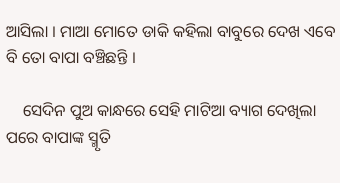ଆସିଲା । ମାଆ ମୋତେ ଡାକି କହିଲା ବାବୁରେ ଦେଖ ଏବେ ବି ତୋ ବାପା ବଞ୍ଚିଛନ୍ତି ।

    ସେଦିନ ପୁଅ କାନ୍ଧରେ ସେହି ମାଟିଆ ବ୍ୟାଗ ଦେଖିଲା ପରେ ବାପାଙ୍କ ସ୍ମୃତି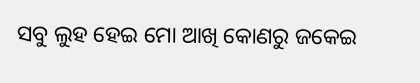ସବୁ ଲୁହ ହେଇ ମୋ ଆଖି କୋଣରୁ ଜକେଇ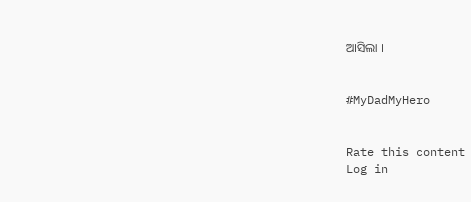ଆସିଲା ।


#MyDadMyHero


Rate this content
Log in